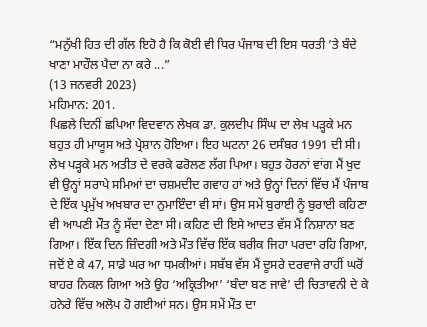“ਮਨੁੱਖੀ ਹਿਤ ਦੀ ਗੱਲ ਇਹੋ ਹੈ ਕਿ ਕੋਈ ਵੀ ਧਿਰ ਪੰਜਾਬ ਦੀ ਇਸ ਧਰਤੀ ’ਤੇ ਬੰਦੇ ਖਾਣਾ ਮਾਹੌਲ ਪੈਦਾ ਨਾ ਕਰੇ ...”
(13 ਜਨਵਰੀ 2023)
ਮਹਿਮਾਨ: 201.
ਪਿਛਲੇ ਦਿਨੀਂ ਛਪਿਆ ਵਿਦਵਾਨ ਲੇਖਕ ਡਾ. ਕੁਲਦੀਪ ਸਿੰਘ ਦਾ ਲੇਖ ਪੜ੍ਹਕੇ ਮਨ ਬਹੁਤ ਹੀ ਮਾਯੂਸ ਅਤੇ ਪ੍ਰੇਸ਼ਾਨ ਹੋਇਆ। ਇਹ ਘਟਨਾ 26 ਦਸੰਬਰ 1991 ਦੀ ਸੀ। ਲੇਖ ਪੜ੍ਹਕੇ ਮਨ ਅਤੀਤ ਦੇ ਵਰਕੇ ਫਰੋਲਣ ਲੱਗ ਪਿਆ। ਬਹੁਤ ਹੋਰਨਾਂ ਵਾਂਗ ਮੈਂ ਖੁਦ ਵੀ ਉਨ੍ਹਾਂ ਸਰਾਪੇ ਸਮਿਆਂ ਦਾ ਚਸ਼ਮਦੀਦ ਗਵਾਹ ਹਾਂ ਅਤੇ ਉਨ੍ਹਾਂ ਦਿਨਾਂ ਵਿੱਚ ਮੈਂ ਪੰਜਾਬ ਦੇ ਇੱਕ ਪ੍ਰਮੁੱਖ ਅਖਬਾਰ ਦਾ ਨੁਮਾਇੰਦਾ ਵੀ ਸਾਂ। ਉਸ ਸਮੇਂ ਬੁਰਾਈ ਨੂੰ ਬੁਰਾਈ ਕਹਿਣਾ ਵੀ ਆਪਣੀ ਮੌਤ ਨੂੰ ਸੱਦਾ ਦੇਣਾ ਸੀ। ਕਹਿਣ ਦੀ ਇਸੇ ਆਦਤ ਵੱਸ ਮੈਂ ਨਿਸ਼ਾਨਾ ਬਣ ਗਿਆ। ਇੱਕ ਦਿਨ ਜ਼ਿੰਦਗੀ ਅਤੇ ਮੌਤ ਵਿੱਚ ਇੱਕ ਬਰੀਕ ਜਿਹਾ ਪਰਦਾ ਰਹਿ ਗਿਆ, ਜਦੋਂ ਏ ਕੇ 47, ਸਾਡੇ ਘਰ ਆ ਧਮਕੀਆਂ। ਸਬੱਬ ਵੱਸ ਮੈਂ ਦੂਸਰੇ ਦਰਵਾਜੇ ਰਾਹੀਂ ਘਰੋਂ ਬਾਹਰ ਨਿਕਲ ਗਿਆ ਅਤੇ ਉਹ ‘ਅਕ੍ਰਿਤੀਆ’ ‘ਬੰਦਾ ਬਣ ਜਾਵੇ’ ਦੀ ਚਿਤਾਵਨੀ ਦੇ ਕੇ ਹਨੇਰੇ ਵਿੱਚ ਅਲੋਪ ਹੋ ਗਈਆਂ ਸਨ। ਉਸ ਸਮੇਂ ਮੌਤ ਦਾ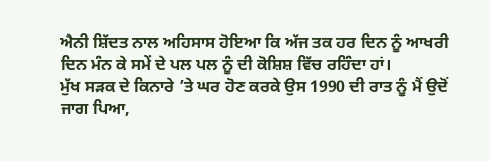ਐਨੀ ਸ਼ਿੱਦਤ ਨਾਲ ਅਹਿਸਾਸ ਹੋਇਆ ਕਿ ਅੱਜ ਤਕ ਹਰ ਦਿਨ ਨੂੰ ਆਖਰੀ ਦਿਨ ਮੰਨ ਕੇ ਸਮੇਂ ਦੇ ਪਲ ਪਲ ਨੂੰ ਦੀ ਕੋਸ਼ਿਸ਼ ਵਿੱਚ ਰਹਿੰਦਾ ਹਾਂ।
ਮੁੱਖ ਸੜਕ ਦੇ ਕਿਨਾਰੇ ’ਤੇ ਘਰ ਹੋਣ ਕਰਕੇ ਉਸ 1990 ਦੀ ਰਾਤ ਨੂੰ ਮੈਂ ਉਦੋਂ ਜਾਗ ਪਿਆ,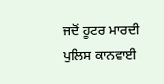ਜਦੋਂ ਹੂਟਰ ਮਾਰਦੀ ਪੁਲਿਸ ਕਾਨਵਾਈ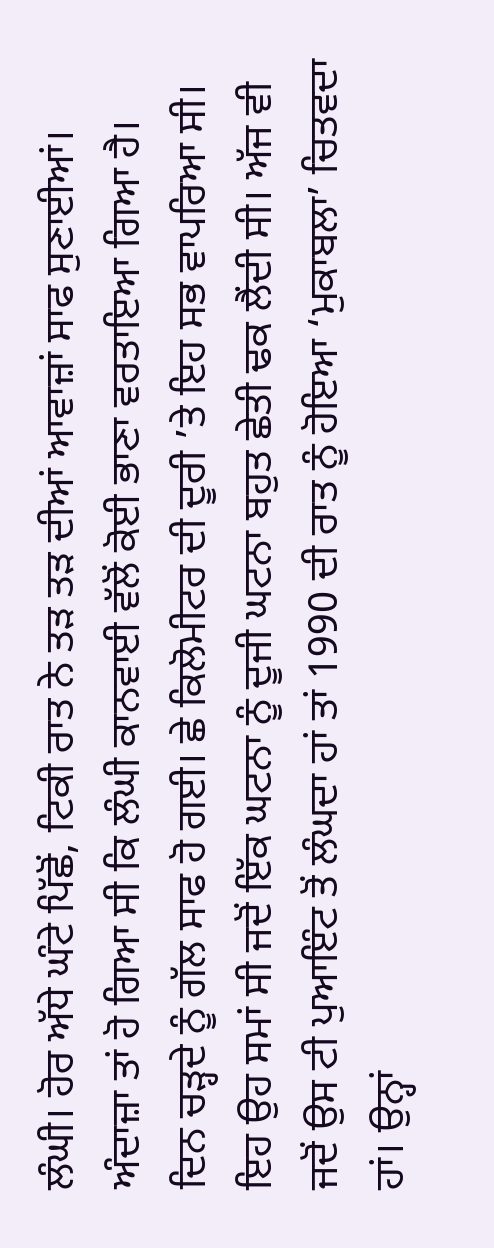ਲੰਘੀ। ਹੋਰ ਅੱਧੇ ਘੰਟੇ ਪਿੱਛੋਂ, ਟਿਕੀ ਰਾਤ ਨੇ ਤੜ ਤੜ ਦੀਆਂ ਆਵਾਜ਼ਾਂ ਸਾਫ ਸੁਣਾਈਆਂ। ਅੰਦਾਜ਼ਾ ਤਾਂ ਹੋ ਗਿਆ ਸੀ ਕਿ ਲੰਘੀ ਕਾਨਵਾਈ ਵੱਲੋਂ ਕੋਈ ਭਾਣਾ ਵਰਤਾਇਆ ਗਿਆ ਹੈ। ਦਿਨ ਚੜ੍ਹਦੇ ਨੂੰ ਗੱਲ ਸਾਫ ਹੋ ਗਈ। ਛੇ ਕਿਲੋਮੀਟਰ ਦੀ ਦੂਰੀ ’ਤੇ ਇਹ ਸਭ ਵਾਪਰਿਆ ਸੀ। ਇਹ ਉਹ ਸਮਾਂ ਸੀ ਜਦੋਂ ਇੱਕ ਘਟਨਾ ਨੂੰ ਦੂਜੀ ਘਟਨਾ ਬਹੁਤ ਛੇਤੀ ਢਕ ਲੈਂਦੀ ਸੀ। ਅੱਜ ਵੀ ਜਦੋਂ ਉਸ ਟੀ ਪੁਆਇੰਟ ਤੋਂ ਲੰਘਦਾ ਹਾਂ ਤਾਂ 1990 ਦੀ ਰਾਤ ਨੂੰ ਹੋਇਆ ‘ਮੁਕਾਬਲਾ’ ਚਿਤਵਦਾ ਹਾਂ। ਉਨ੍ਹਾਂ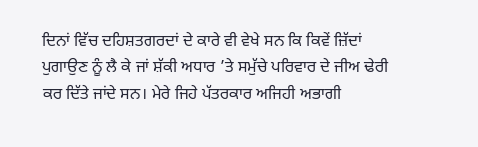ਦਿਨਾਂ ਵਿੱਚ ਦਹਿਸ਼ਤਗਰਦਾਂ ਦੇ ਕਾਰੇ ਵੀ ਵੇਖੇ ਸਨ ਕਿ ਕਿਵੇਂ ਜ਼ਿੱਦਾਂ ਪੁਗਾਉਣ ਨੂੰ ਲੈ ਕੇ ਜਾਂ ਸ਼ੱਕੀ ਅਧਾਰ ’ਤੇ ਸਮੁੱਚੇ ਪਰਿਵਾਰ ਦੇ ਜੀਅ ਢੇਰੀ ਕਰ ਦਿੱਤੇ ਜਾਂਦੇ ਸਨ। ਮੇਰੇ ਜਿਹੇ ਪੱਤਰਕਾਰ ਅਜਿਹੀ ਅਭਾਗੀ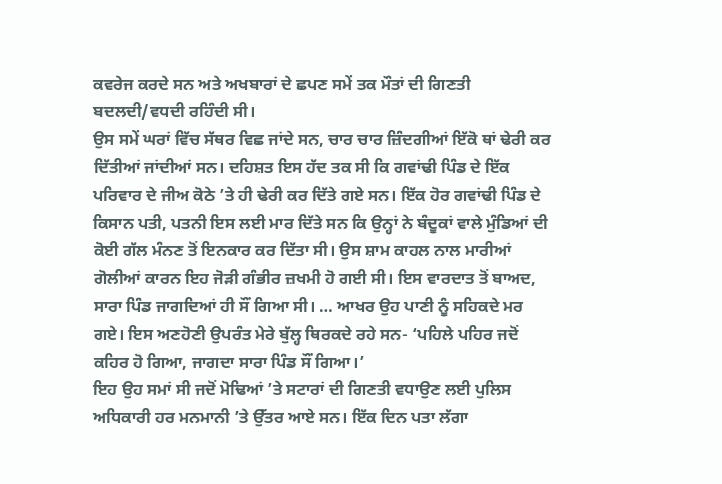ਕਵਰੇਜ ਕਰਦੇ ਸਨ ਅਤੇ ਅਖਬਾਰਾਂ ਦੇ ਛਪਣ ਸਮੇਂ ਤਕ ਮੌਤਾਂ ਦੀ ਗਿਣਤੀ ਬਦਲਦੀ/ਵਧਦੀ ਰਹਿੰਦੀ ਸੀ।
ਉਸ ਸਮੇਂ ਘਰਾਂ ਵਿੱਚ ਸੱਥਰ ਵਿਛ ਜਾਂਦੇ ਸਨ, ਚਾਰ ਚਾਰ ਜ਼ਿੰਦਗੀਆਂ ਇੱਕੋ ਥਾਂ ਢੇਰੀ ਕਰ ਦਿੱਤੀਆਂ ਜਾਂਦੀਆਂ ਸਨ। ਦਹਿਸ਼ਤ ਇਸ ਹੱਦ ਤਕ ਸੀ ਕਿ ਗਵਾਂਢੀ ਪਿੰਡ ਦੇ ਇੱਕ ਪਰਿਵਾਰ ਦੇ ਜੀਅ ਕੋਠੇ ’ਤੇ ਹੀ ਢੇਰੀ ਕਰ ਦਿੱਤੇ ਗਏ ਸਨ। ਇੱਕ ਹੋਰ ਗਵਾਂਢੀ ਪਿੰਡ ਦੇ ਕਿਸਾਨ ਪਤੀ, ਪਤਨੀ ਇਸ ਲਈ ਮਾਰ ਦਿੱਤੇ ਸਨ ਕਿ ਉਨ੍ਹਾਂ ਨੇ ਬੰਦੂਕਾਂ ਵਾਲੇ ਮੁੰਡਿਆਂ ਦੀ ਕੋਈ ਗੱਲ ਮੰਨਣ ਤੋਂ ਇਨਕਾਰ ਕਰ ਦਿੱਤਾ ਸੀ। ਉਸ ਸ਼ਾਮ ਕਾਹਲ ਨਾਲ ਮਾਰੀਆਂ ਗੋਲੀਆਂ ਕਾਰਨ ਇਹ ਜੋੜੀ ਗੰਭੀਰ ਜ਼ਖਮੀ ਹੋ ਗਈ ਸੀ। ਇਸ ਵਾਰਦਾਤ ਤੋਂ ਬਾਅਦ, ਸਾਰਾ ਪਿੰਡ ਜਾਗਦਿਆਂ ਹੀ ਸੌਂ ਗਿਆ ਸੀ। … ਆਖਰ ਉਹ ਪਾਣੀ ਨੂੰ ਸਹਿਕਦੇ ਮਰ ਗਏ। ਇਸ ਅਣਹੋਣੀ ਉਪਰੰਤ ਮੇਰੇ ਬੁੱਲ੍ਹ ਥਿਰਕਦੇ ਰਹੇ ਸਨ- ‘ਪਹਿਲੇ ਪਹਿਰ ਜਦੋਂ ਕਹਿਰ ਹੋ ਗਿਆ, ਜਾਗਦਾ ਸਾਰਾ ਪਿੰਡ ਸੌਂ ਗਿਆ।’
ਇਹ ਉਹ ਸਮਾਂ ਸੀ ਜਦੋਂ ਮੋਢਿਆਂ ’ਤੇ ਸਟਾਰਾਂ ਦੀ ਗਿਣਤੀ ਵਧਾਉਣ ਲਈ ਪੁਲਿਸ ਅਧਿਕਾਰੀ ਹਰ ਮਨਮਾਨੀ ’ਤੇ ਉੱਤਰ ਆਏ ਸਨ। ਇੱਕ ਦਿਨ ਪਤਾ ਲੱਗਾ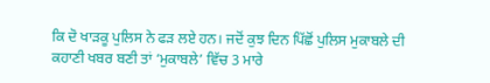ਕਿ ਦੋ ਖਾੜਕੂ ਪੁਲਿਸ ਨੇ ਫੜ ਲਏ ਹਨ। ਜਦੋਂ ਕੁਝ ਦਿਨ ਪਿੱਛੋਂ ਪੁਲਿਸ ਮੁਕਾਬਲੇ ਦੀ ਕਹਾਣੀ ਖਬਰ ਬਣੀ ਤਾਂ ‘ਮੁਕਾਬਲੇ’ ਵਿੱਚ 3 ਮਾਰੇ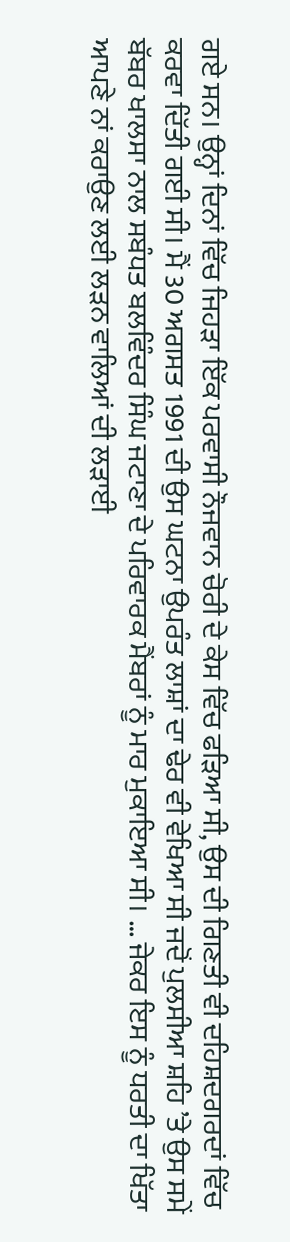ਗਏ ਸਨ। ਉਨ੍ਹਾਂ ਦਿਨਾਂ ਵਿੱਚ ਜਿਹੜਾ ਇੱਕ ਪਰਵਾਸੀ ਨੌਜਵਾਨ ਚੋਰੀ ਦੇ ਕੇਸ ਵਿੱਚ ਫੜਿਆ ਸੀ, ਉਸ ਦੀ ਗਿਣਤੀ ਵੀ ਦਹਿਸ਼ਦਗਰਦਾਂ ਵਿੱਚ ਕਰਵਾ ਦਿੱਤੀ ਗਈ ਸੀ। ਮੈਂ 30 ਅਗਸਤ 1991 ਦੀ ਉਸ ਘਟਨਾ ਉਪਰੰਤ ਲਾਸ਼ਾਂ ਦਾ ਢੇਰ ਵੀ ਵੇਖਿਆ ਸੀ ਜਦੋਂ ਪੁਲਸੀਆ ਸ਼ਹਿ ’ਤੇ ਉਸ ਸਮੇਂ ਬੱਬਰ ਖਾਲਸਾ ਨਾਲ ਸਬੰਧਤ ਬਲਵਿੰਦਰ ਸਿੰਘ ਜਟਾਣਾ ਦੇ ਪਰਿਵਾਰਕ ਮੈਂਬਰਾਂ ਨੂੰ ਮਾਰ ਮੁਕਾਇਆ ਸੀ। … ਜੇਕਰ ਇਸ ਨੂੰ ਧਰਤੀ ਦਾ ਖਿੱਤਾ ਆਪਣੇ ਨਾਂ ਕਰਾਉਣ ਲਈ ਲੜਨ ਵਾਲਿਆਂ ਦੀ ਲੜਾਈ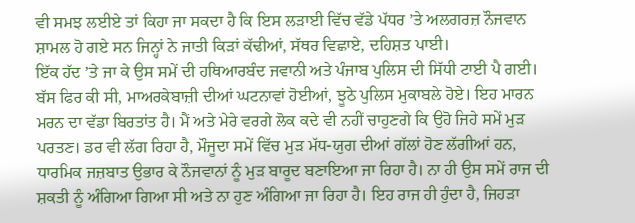ਵੀ ਸਮਝ ਲਈਏ ਤਾਂ ਕਿਹਾ ਜਾ ਸਕਦਾ ਹੈ ਕਿ ਇਸ ਲੜਾਈ ਵਿੱਚ ਵੱਡੇ ਪੱਧਰ ’ਤੇ ਅਲਗਰਜ਼ ਨੌਜਵਾਨ ਸ਼ਾਮਲ ਹੋ ਗਏ ਸਨ ਜਿਨ੍ਹਾਂ ਨੇ ਜਾਤੀ ਕਿੜਾਂ ਕੱਢੀਆਂ, ਸੱਥਰ ਵਿਛਾਏ, ਦਹਿਸ਼ਤ ਪਾਈ।
ਇੱਕ ਹੱਦ ’ਤੇ ਜਾ ਕੇ ਉਸ ਸਮੇਂ ਦੀ ਹਥਿਆਰਬੰਦ ਜਵਾਨੀ ਅਤੇ ਪੰਜਾਬ ਪੁਲਿਸ ਦੀ ਸਿੱਧੀ ਟਾਈ ਪੈ ਗਈ। ਬੱਸ ਫਿਰ ਕੀ ਸੀ, ਮਾਅਰਕੇਬਾਜ਼ੀ ਦੀਆਂ ਘਟਨਾਵਾਂ ਹੋਈਆਂ, ਝੂਠੇ ਪੁਲਿਸ ਮੁਕਾਬਲੇ ਹੋਏ। ਇਹ ਮਾਰਨ ਮਰਨ ਦਾ ਵੱਡਾ ਬਿਰਤਾਂਤ ਹੈ। ਮੈਂ ਅਤੇ ਮੇਰੇ ਵਰਗੇ ਲੋਕ ਕਦੇ ਵੀ ਨਹੀਂ ਚਾਹੁਣਗੇ ਕਿ ਉਹੋ ਜਿਹੇ ਸਮੇਂ ਮੁੜ ਪਰਤਣ। ਡਰ ਵੀ ਲੱਗ ਰਿਹਾ ਹੈ, ਮੌਜੂਦਾ ਸਮੇਂ ਵਿੱਚ ਮੁੜ ਮੱਧ-ਯੁਗ ਦੀਆਂ ਗੱਲਾਂ ਹੋਣ ਲੱਗੀਆਂ ਹਨ, ਧਾਰਮਿਕ ਜਜ਼ਬਾਤ ਉਭਾਰ ਕੇ ਨੌਜਵਾਨਾਂ ਨੂੰ ਮੁੜ ਬਾਰੂਦ ਬਣਾਇਆ ਜਾ ਰਿਹਾ ਹੈ। ਨਾ ਹੀ ਉਸ ਸਮੇਂ ਰਾਜ ਦੀ ਸ਼ਕਤੀ ਨੂੰ ਅੰਗਿਆ ਗਿਆ ਸੀ ਅਤੇ ਨਾ ਹੁਣ ਅੰਗਿਆ ਜਾ ਰਿਹਾ ਹੈ। ਇਹ ਰਾਜ ਹੀ ਹੁੰਦਾ ਹੈ, ਜਿਹੜਾ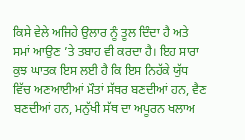ਕਿਸੇ ਵੇਲੇ ਅਜਿਹੇ ਉਲਾਰ ਨੂੰ ਤੂਲ ਦਿੰਦਾ ਹੈ ਅਤੇ ਸਮਾਂ ਆਉਣ ’ਤੇ ਤਬਾਹ ਵੀ ਕਰਦਾ ਹੈ। ਇਹ ਸਾਰਾ ਕੁਝ ਘਾਤਕ ਇਸ ਲਈ ਹੈ ਕਿ ਇਸ ਨਿਹੱਕੇ ਯੁੱਧ ਵਿੱਚ ਅਣਆਈਆਂ ਮੌਤਾਂ ਸੱਥਰ ਬਣਦੀਆਂ ਹਨ, ਵੈਣ ਬਣਦੀਆਂ ਹਨ, ਮਨੁੱਖੀ ਸੱਥ ਦਾ ਅਪੂਰਨ ਖਲਾਅ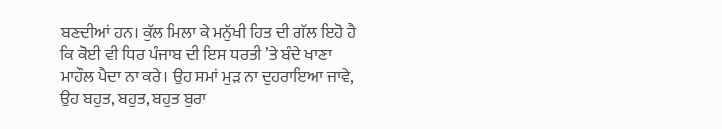ਬਣਦੀਆਂ ਹਨ। ਕੁੱਲ ਮਿਲਾ ਕੇ ਮਨੁੱਖੀ ਹਿਤ ਦੀ ਗੱਲ ਇਹੋ ਹੈ ਕਿ ਕੋਈ ਵੀ ਧਿਰ ਪੰਜਾਬ ਦੀ ਇਸ ਧਰਤੀ ’ਤੇ ਬੰਦੇ ਖਾਣਾ ਮਾਹੌਲ ਪੈਦਾ ਨਾ ਕਰੇ। ਉਹ ਸਮਾਂ ਮੁੜ ਨਾ ਦੁਹਰਾਇਆ ਜਾਵੇ, ਉਹ ਬਹੁਤ, ਬਹੁਤ, ਬਹੁਤ ਬੁਰਾ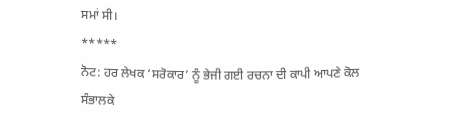ਸਮਾਂ ਸੀ।
*****
ਨੋਟ: ਹਰ ਲੇਖਕ ‘ਸਰੋਕਾਰ’ ਨੂੰ ਭੇਜੀ ਗਈ ਰਚਨਾ ਦੀ ਕਾਪੀ ਆਪਣੇ ਕੋਲ ਸੰਭਾਲਕੇ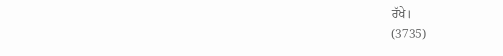ਰੱਖੇ।
(3735)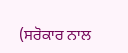(ਸਰੋਕਾਰ ਨਾਲ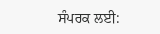ਸੰਪਰਕ ਲਈ: